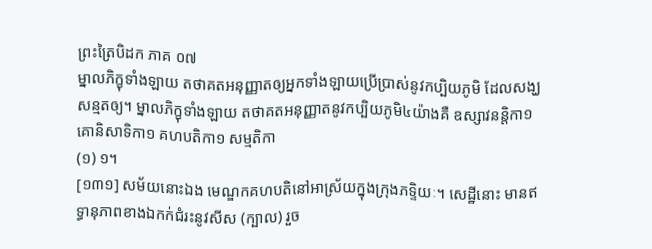ព្រះត្រៃបិដក ភាគ ០៧
ម្នាលភិក្ខុទាំងឡាយ តថាគតអនុញ្ញាតឲ្យអ្នកទាំងឡាយប្រើប្រាស់នូវកប្បិយភូមិ ដែលសង្ឃសន្មតឲ្យ។ ម្នាលភិក្ខុទាំងឡាយ តថាគតអនុញ្ញាតនូវកប្បិយភូមិ៤យ៉ាងគឺ ឧស្សាវនន្តិកា១ គោនិសាទិកា១ គហបតិកា១ សម្មតិកា
(១) ១។
[១៣១] សម័យនោះឯង មេណ្ឌកគហបតិនៅអាស្រ័យក្នុងក្រុងភទ្ទិយៈ។ សេដ្ឋីនោះ មានឥទ្ធានុភាពខាងឯកក់ជំរះនូវសីស (ក្បាល) រួច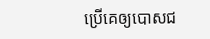ប្រើគេឲ្យបោសជ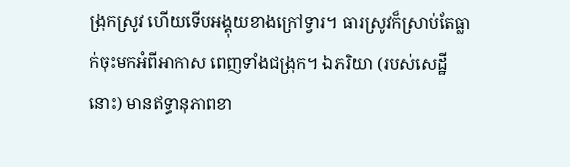ង្រុកស្រូវ ហើយទើបអង្គុយខាងក្រៅទ្វារ។ ធារស្រូវក៏ស្រាប់តែធ្លាក់ចុះមកអំពីអាកាស ពេញទាំងជង្រុក។ ឯភរិយា (របស់សេដ្ឋីនោះ) មានឥទ្ធានុភាពខា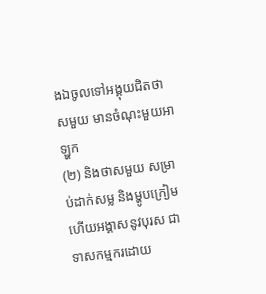ងឯចូលទៅអង្គុយជិតថាសមួយ មានចំណុះមួយអាឡ្ហក
(២) និងថាសមួយ សម្រាប់ដាក់សម្ល និងម្ហូបក្រៀម ហើយអង្គាសនូវបុរស ជាទាសកម្មករដោយ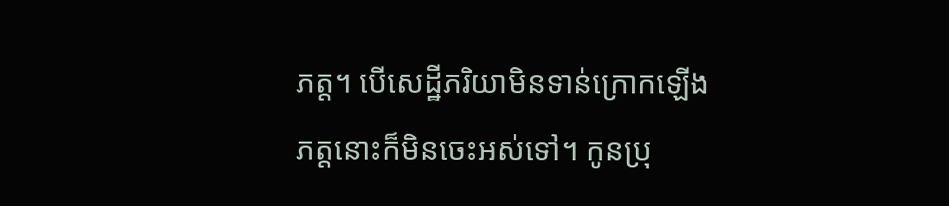ភត្ត។ បើសេដ្ឋីភរិយាមិនទាន់ក្រោកឡើង ភត្តនោះក៏មិនចេះអស់ទៅ។ កូនប្រុ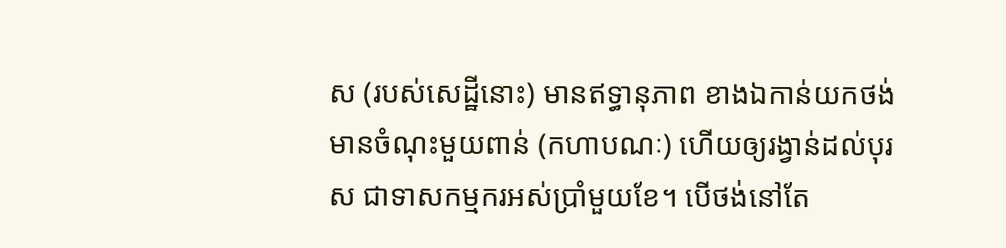ស (របស់សេដ្ឋីនោះ) មានឥទ្ធានុភាព ខាងឯកាន់យកថង់មានចំណុះមួយពាន់ (កហាបណៈ) ហើយឲ្យរង្វាន់ដល់បុរស ជាទាសកម្មករអស់ប្រាំមួយខែ។ បើថង់នៅតែ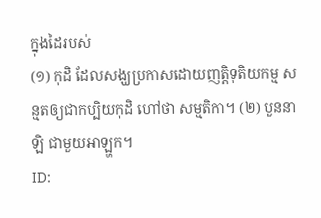ក្នុងដៃរបស់
(១) កុដិ ដែលសង្ឃប្រកាសដោយញត្តិទុតិយកម្ម សន្មតឲ្យជាកប្បិយកុដិ ហៅថា សម្មតិកា។ (២) បួននាឡិ ជាមួយអាឡ្ហក។
ID: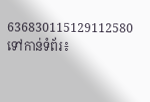636830115129112580
ទៅកាន់ទំព័រ៖